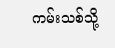ကမ်းသစ်သို့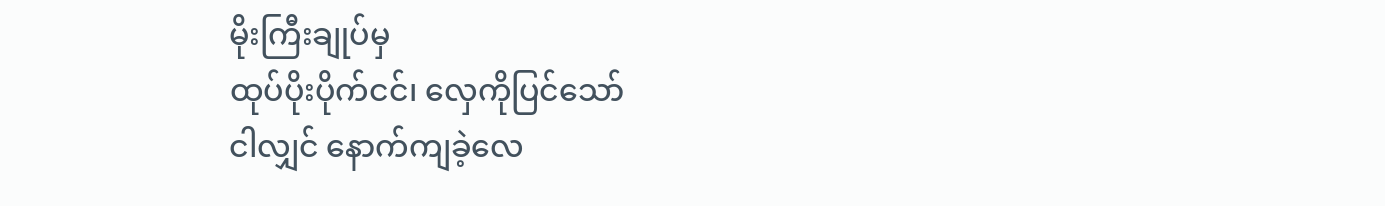မိုးကြီးချုပ်မှ
ထုပ်ပိုးပိုက်ငင်၊ လှေကိုပြင်သော်
ငါလျှင် နောက်ကျခဲ့လေ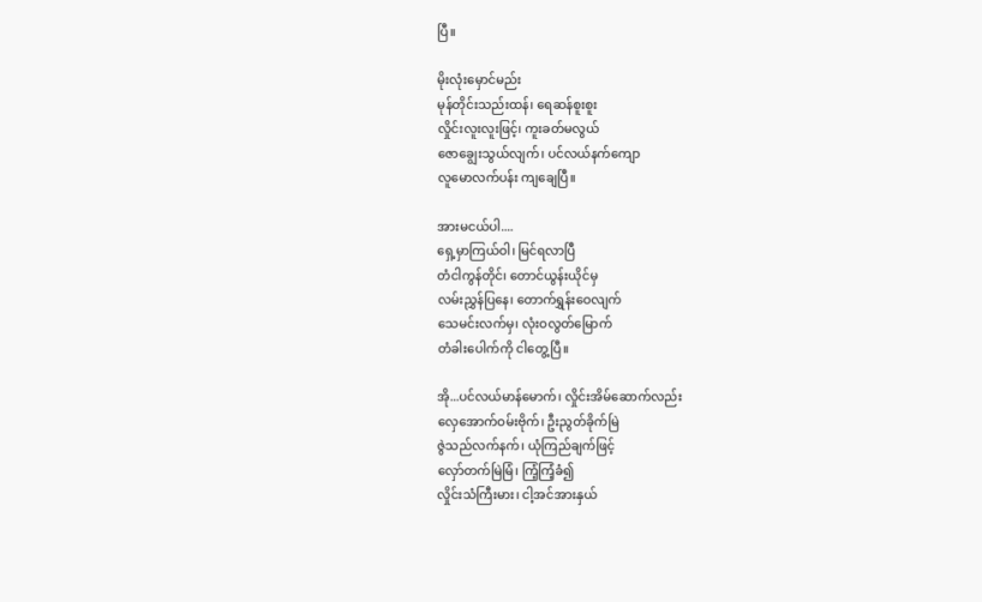ပြီ။

မိုးလုံးမှောင်မည်း
မုန်တိုင်းသည်းထန်၊ ရေဆန်စူးစူး
လှိုင်းလူးလူးဖြင့်၊ ကူးခတ်မလွယ်
ဇောချွေးသွယ်လျက်၊ ပင်လယ်နက်ကျော
လူမောလက်ပန်း ကျချေပြီ။

အားမငယ်ပါ....
ရှေ့မှာကြယ်ဝါ၊ မြင်ရလာပြီ
တံငါကွန်တိုင်၊ တောင်ယွန်းယိုင်မှ
လမ်းညွှန်ပြနေ၊ တောက်ရွှန်းဝေလျက်
သေမင်းလက်မှ၊ လုံးဝလွတ်မြောက်
တံခါးပေါက်ကို ငါတွေ့ပြီ။

အို...ပင်လယ်မာန်မောက်၊ လှိုင်းအိမ်ဆောက်လည်း
လှေအောက်ဝမ်းဗိုက်၊ ဦးညွတ်ခိုက်မြဲ
ဇွဲသည်လက်နက်၊ ယုံကြည်ချက်ဖြင့်
လှော်တက်မြဲမြံ၊ ကြံ့ကြံ့ခံ၍
လှိုင်းသံကြီးမား၊ ငါ့အင်အားနှယ်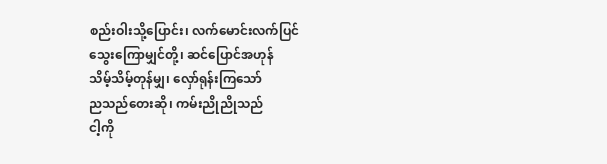စည်းဝါးသို့ပြောင်း၊ လက်မောင်းလက်ပြင်
သွေးကြောမျှင်တို့၊ ဆင်ပြောင်အဟုန်
သိမ့်သိမ့်တုန်မျှ၊ လှော်ရုန်းကြသော်
ညသည်တေးဆို၊ ကမ်းညိုညိုသည်
ငါ့ကို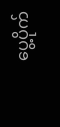ပွေ့ပိုက်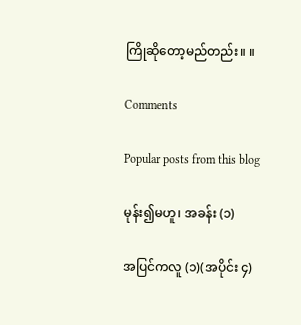ကြိုဆိုတော့မည်တည်း။ ။

Comments

Popular posts from this blog

မုန်း၍မဟူ၊ အခန်း (၁)

အပြင်ကလူ (၁)(အပိုင်း ၄)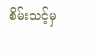စိမ်းသင့်မှ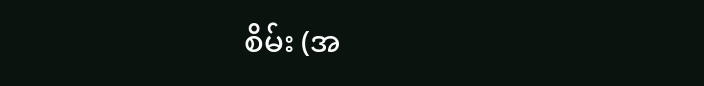စိမ်း (အ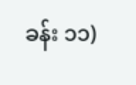ခန်း ၁၁)